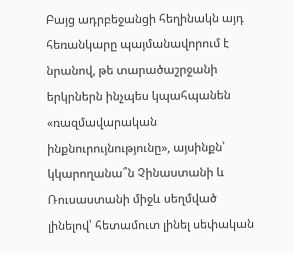Բայց ադրբեջանցի հեղինակն այդ հեռանկարը պայմանավորում է նրանով, թե տարածաշրջանի երկրներն ինչպես կպահպանեն «ռազմավարական ինքնուրույնությունը», այսինքն՝ կկարողանա՞ն Չինաստանի և Ռուսաստանի միջև սեղմված լինելով՝ հետամուտ լինել սեփական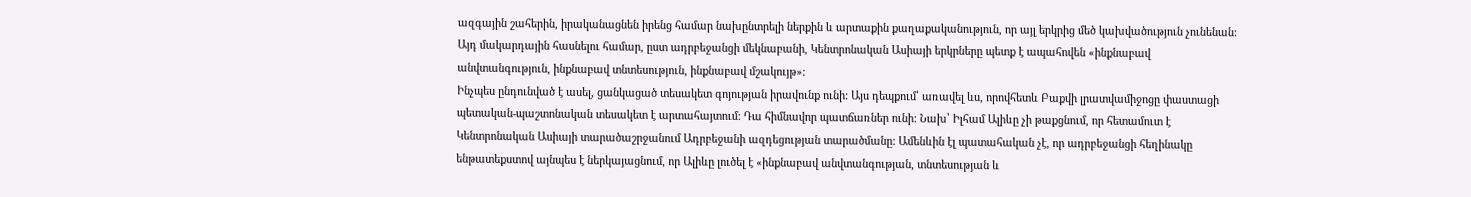ազգային շահերին, իրականացնեն իրենց համար նախընտրելի ներքին և արտաքին քաղաքականություն, որ այլ երկրից մեծ կախվածություն չունենան: Այդ մակարդային հասնելու համար, ըստ ադրբեջանցի մեկնաբանի, Կենտրոնական Ասիայի երկրները պետք է ապահովեն «ինքնաբավ անվտանգություն, ինքնաբավ տնտեսություն, ինքնաբավ մշակույթ»:
Ինչպես ընդունված է ասել, ցանկացած տեսակետ գոյության իրավունք ունի: Այս դեպքում՝ առավել ևս, որովհետև Բաքվի լրատվամիջոցը փաստացի պետական-պաշտոնական տեսակետ է արտահայտում: Դա հիմնավոր պատճառներ ունի: Նախ՝ Իլհամ Ալիևը չի թաքցնում, որ հետամուտ է Կենտրոնական Ասիայի տարածաշրջանում Ադրբեջանի ազդեցության տարածմանը: Ամենևին էլ պատահական չէ, որ ադրբեջանցի հեղինակը ենթատեքստով այնպես է ներկայացնում, որ Ալիևը լուծել է «ինքնաբավ անվտանգության, տնտեսության և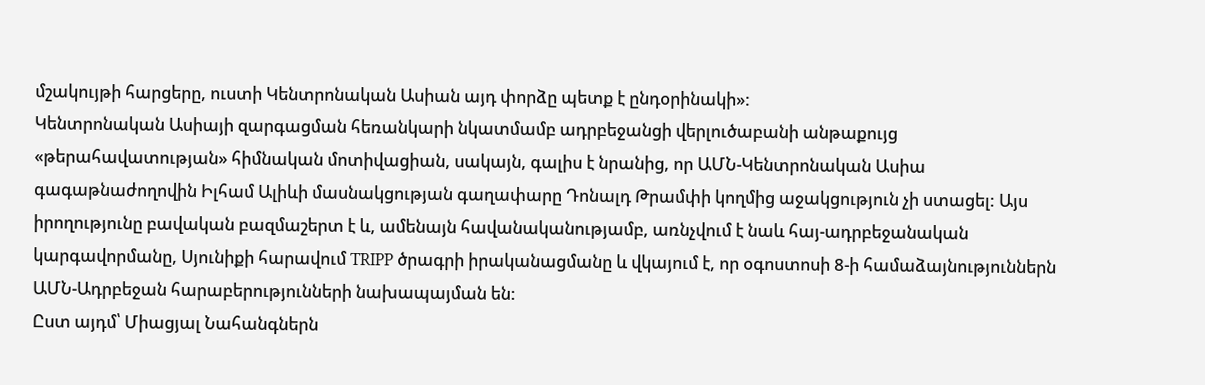մշակույթի հարցերը, ուստի Կենտրոնական Ասիան այդ փորձը պետք է ընդօրինակի»:
Կենտրոնական Ասիայի զարգացման հեռանկարի նկատմամբ ադրբեջանցի վերլուծաբանի անթաքույց «թերահավատության» հիմնական մոտիվացիան, սակայն, գալիս է նրանից, որ ԱՄՆ-Կենտրոնական Ասիա գագաթնաժողովին Իլհամ Ալիևի մասնակցության գաղափարը Դոնալդ Թրամփի կողմից աջակցություն չի ստացել: Այս իրողությունը բավական բազմաշերտ է և, ամենայն հավանականությամբ, առնչվում է նաև հայ-ադրբեջանական կարգավորմանը, Սյունիքի հարավում TRIPP ծրագրի իրականացմանը և վկայում է, որ օգոստոսի 8-ի համաձայնություններն ԱՄՆ-Ադրբեջան հարաբերությունների նախապայման են:
Ըստ այդմ՝ Միացյալ Նահանգներն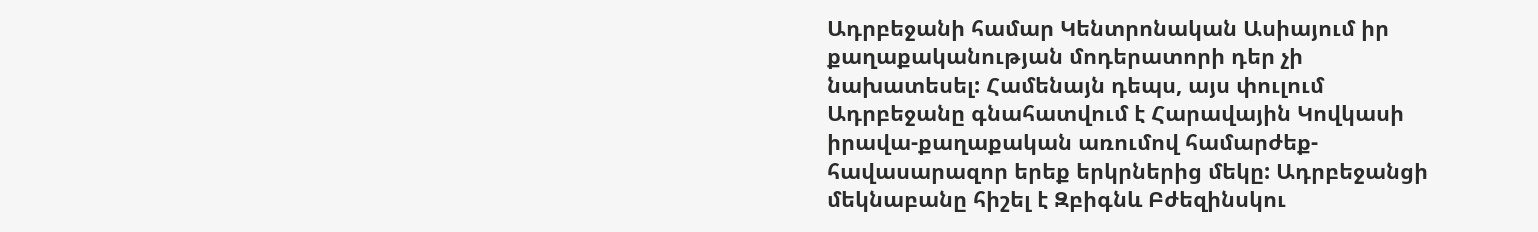Ադրբեջանի համար Կենտրոնական Ասիայում իր քաղաքականության մոդերատորի դեր չի նախատեսել: Համենայն դեպս, այս փուլում Ադրբեջանը գնահատվում է Հարավային Կովկասի իրավա-քաղաքական առումով համարժեք-հավասարազոր երեք երկրներից մեկը: Ադրբեջանցի մեկնաբանը հիշել է Զբիգնև Բժեզինսկու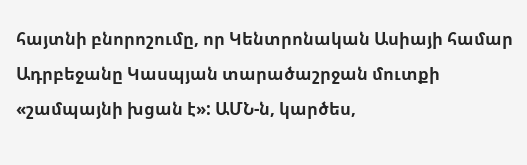հայտնի բնորոշումը, որ Կենտրոնական Ասիայի համար Ադրբեջանը Կասպյան տարածաշրջան մուտքի «շամպայնի խցան է»: ԱՄՆ-ն, կարծես,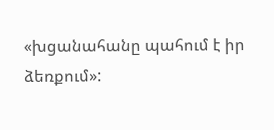«խցանահանը պահում է իր ձեռքում»: